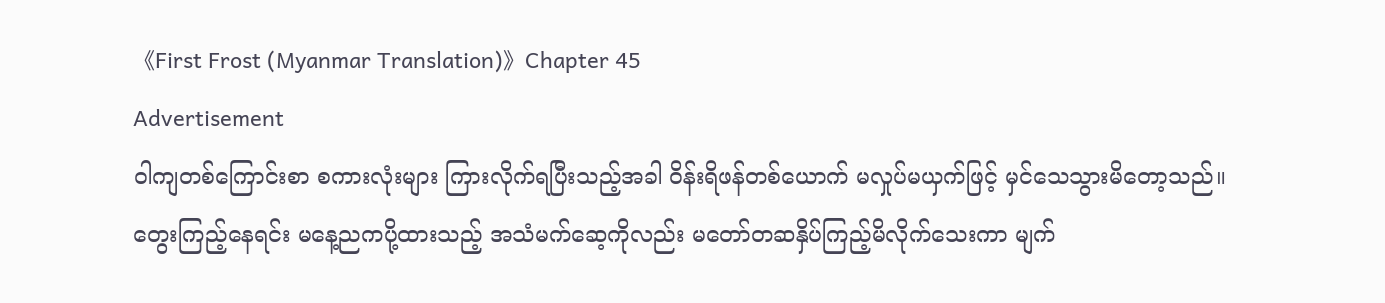《First Frost (Myanmar Translation)》Chapter 45
Advertisement
ဝါကျတစ်ကြောင်းစာ စကားလုံးများ ကြားလိုက်ရပြီးသည့်အခါ ဝိန်းရိဖန်တစ်ယောက် မလှုပ်မယှက်ဖြင့် မှင်သေသွားမိတော့သည်။ တွေးကြည့်နေရင်း မနေ့ညကပို့ထားသည့် အသံမက်ဆေ့ကိုလည်း မတော်တဆနှိပ်ကြည့်မိလိုက်သေးကာ မျက်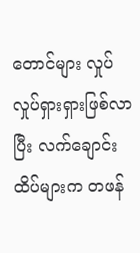တောင်များ လှုပ်လှုပ်ရှားရှားဖြစ်လာပြီး လက်ချောင်းထိပ်များက တဖန်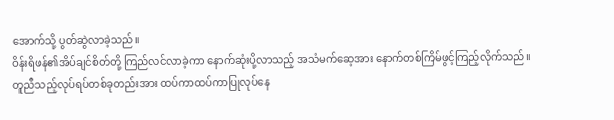အောက်သို့ ပွတ်ဆွဲလာခဲ့သည်။
ဝိန်းရိဖန်၏အိပ်ချင်စိတ်တို့ ကြည်လင်လာခဲ့ကာ နောက်ဆုံးပို့လာသည့် အသံမက်ဆေ့အား နောက်တစ်ကြိမ်ဖွင့်ကြည့်လိုက်သည်။
တူညီသည့်လုပ်ရပ်တစ်ခုတည်းအား ထပ်ကာထပ်ကာပြုလုပ်နေ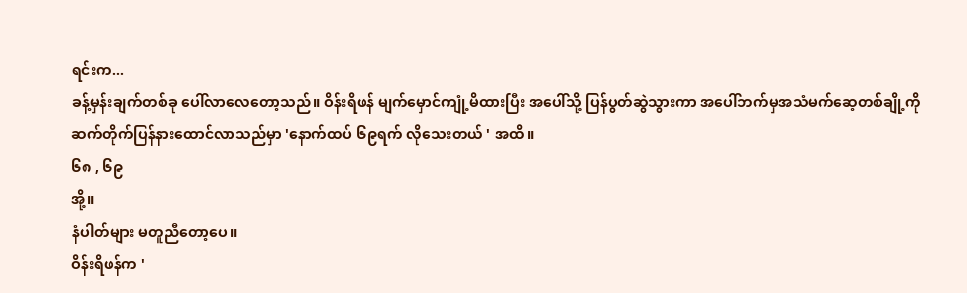ရင်းက...
ခန့်မှန်းချက်တစ်ခု ပေါ်လာလေတော့သည်။ ဝိန်းရိဖန် မျက်မှောင်ကျုံ့မိထားပြီး အပေါ်သို့ ပြန်ပွတ်ဆွဲသွားကာ အပေါ်ဘက်မှအသံမက်ဆေ့တစ်ချို့ကို ဆက်တိုက်ပြန်နားထောင်လာသည်မှာ 'နောက်ထပ် ၆၉ရက် လိုသေးတယ် ' အထိ။
၆၈ , ၆၉
အို့။
နံပါတ်များ မတူညီတော့ပေ။
ဝိန်းရိဖန်က '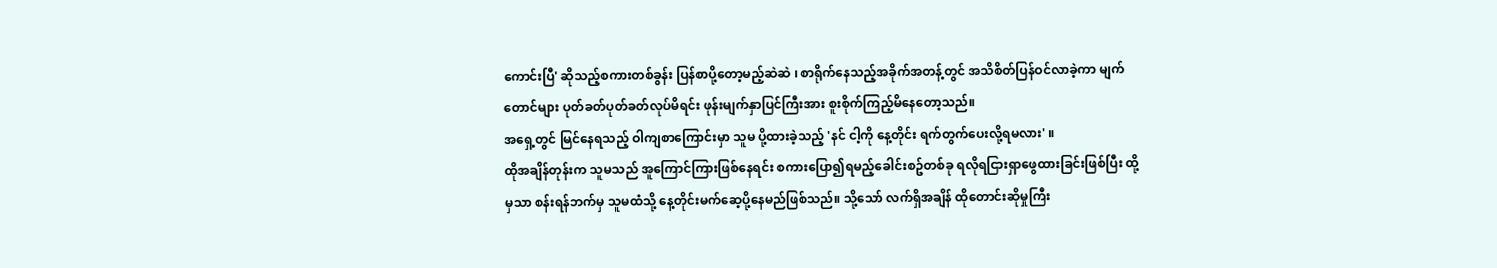ကောင်းပြီ' ဆိုသည့်စကားတစ်ခွန်း ပြန်စာပို့တော့မည့်ဆဲဆဲ ၊ စာရိုက်နေသည့်အခိုက်အတန့်တွင် အသိစိတ်ပြန်ဝင်လာခဲ့ကာ မျက်တောင်များ ပုတ်ခတ်ပုတ်ခတ်လုပ်မိရင်း ဖုန်းမျက်နှာပြင်ကြီးအား စူးစိုက်ကြည့်မိနေတော့သည်။
အရှေ့တွင် မြင်နေရသည့် ဝါကျစာကြောင်းမှာ သူမ ပို့ထားခဲ့သည့် 'နင် ငါ့ကို နေ့တိုင်း ရက်တွက်ပေးလို့ရမလား' ။
ထိုအချိန်တုန်းက သူမသည် အူကြောင်ကြားဖြစ်နေရင်း စကားပြော၍ရမည့်ခေါင်းစဥ်တစ်ခု ရလိုရငြားရှာဖွေထားခြင်းဖြစ်ပြီး ထို့မှသာ စန်းရန်ဘက်မှ သူမထံသို့ နေ့တိုင်းမက်ဆေ့ပို့နေမည်ဖြစ်သည်။ သို့သော် လက်ရှိအချိန် ထိုတောင်းဆိုမှုကြီး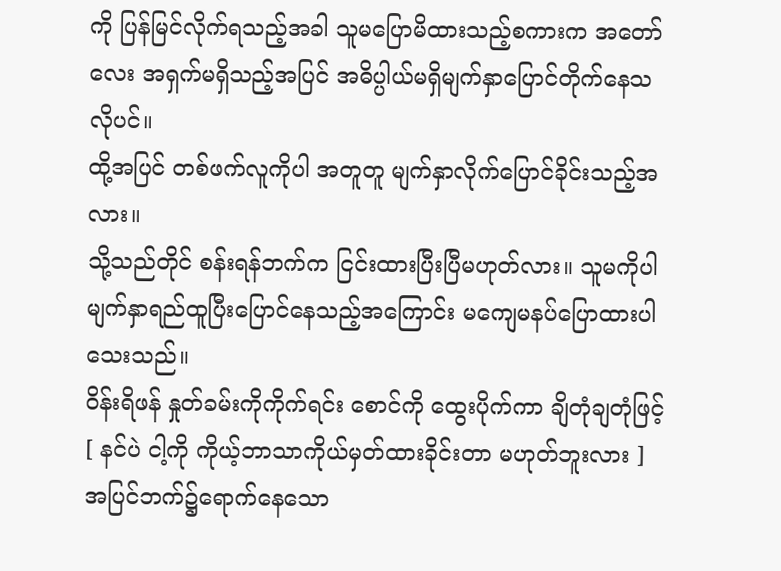ကို ပြန်မြင်လိုက်ရသည့်အခါ သူမပြောမိထားသည့်စကားက အတော်လေး အရှက်မရှိသည့်အပြင် အဓိပ္ပါယ်မရှိမျက်နှာပြောင်တိုက်နေသလိုပင်။
ထို့အပြင် တစ်ဖက်လူကိုပါ အတူတူ မျက်နှာလိုက်ပြောင်ခိုင်းသည့်အလား။
သို့သည်တိုင် စန်းရန်ဘက်က ငြင်းထားပြီးပြီမဟုတ်လား။ သူမကိုပါ မျက်နှာရည်ထူပြီးပြောင်နေသည့်အကြောင်း မကျေမနပ်ပြောထားပါသေးသည်။
ဝိန်းရိဖန် နှုတ်ခမ်းကိုကိုက်ရင်း စောင်ကို ထွေးပိုက်ကာ ချိတုံချတုံဖြင့်
[ နင်ပဲ ငါ့ကို ကိုယ့်ဘာသာကိုယ်မှတ်ထားခိုင်းတာ မဟုတ်ဘူးလား ]
အပြင်ဘက်၌ရောက်နေသော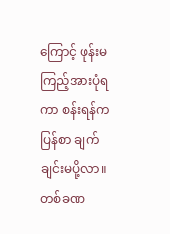ကြောင့် ဖုန်းမကြည့်အားပုံရကာ စန်းရန်က ပြန်စာ ချက်ချင်းမပို့လာ။
တစ်ခဏ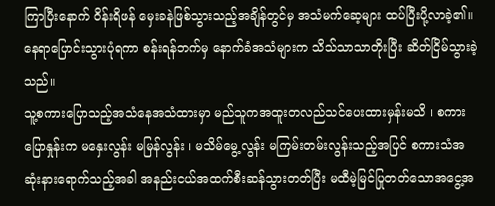ကြာပြီးနောက် ဝိန်းရိဖန် မှေးခနဲဖြစ်သွားသည့်အချိန်တွင်မှ အသံမက်ဆေ့များ ထပ်ပြီးပို့လာခဲ့၏။ နေရာပြောင်းသွားပုံရကာ စန်းရန်ဘက်မှ နောက်ခံအသံများက သိသ်သာသာတိုးပြီး ဆိတ်ငြိမ်သွားခဲ့သည်။
သူ့စကားပြောသည့်အသံနေအသံထားမှာ မည်သူကအထူးတလည်သင်ပေးထားမှန်းမသိ ၊ စကားပြောနှုန်းက မနှေးလွန်း မမြန်လွန်း ၊ မသိမ်မွေ့လွန်း မကြမ်းတမ်းလွန်းသည့်အပြင် စကားသံအဆုံးနားရောက်သည့်အခါ အနည်းငယ်အထက်စီးဆန်သွားတတ်ပြီး မထီမဲ့မြင်ပြုတတ်သောအငွေ့အ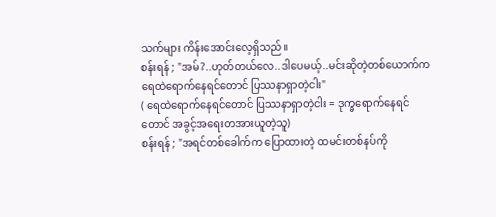သက်များ ကိန်းအောင်းလေ့ရှိသည်။
စန်းရန် ; "အမ်?..ဟုတ်တယ်လေ..ဒါပေမယ့်..မင်းဆိုတဲ့တစ်ယောက်က ရေထဲရောက်နေရင်တောင် ပြဿနာရှာတဲ့ငါး"
( ရေထဲရောက်နေရင်တောင် ပြဿနာရှာတဲ့ငါး = ဒုက္ခရောက်နေရင်တောင် အခွင့်အရေးတအားယူတဲ့သူ)
စန်းရန် ; "အရင်တစ်ခေါက်က ပြောထားတဲ့ ထမင်းတစ်နပ်ကို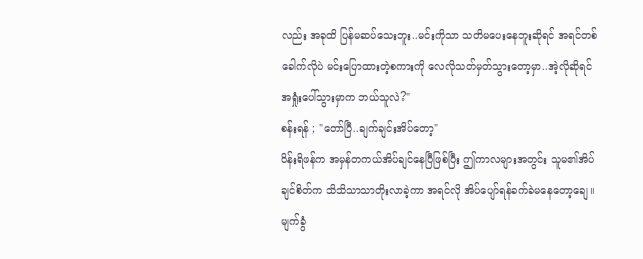လည်း အခုထိ ပြန်မဆပ်သေးဘူး..မင်းကိုသာ သတိမပေးနေဘူးဆိုရင် အရင်တစ်ခေါက်လိုပဲ မင်းပြောထားတဲ့စကားကို လေလိုသတ်မှတ်သွားတော့မှာ..အဲ့လိုဆိုရင် အရှုံးပေါ်သွားမှာက ဘယ်သူလဲ?"
စန်းရန် ; "တော်ပြီ..ချက်ချင်းအိပ်တော့"
ဝိန်းရိဖန်က အမှန်တကယ်အိပ်ချင်နေပြီဖြစ်ပြီး ဤကာလများအတွင်း သူမ၏အိပ်ချင်စိတ်က သိသိသာသာတိုးလာခဲ့ကာ အရင်လို အိပ်ပျော်ရန်ခက်ခဲမနေတော့ချေ။ မျက်ခွံ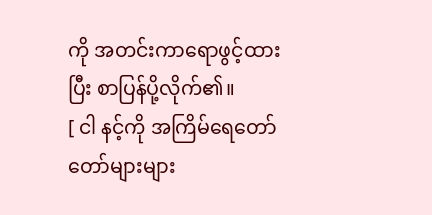ကို အတင်းကာရောဖွင့်ထားပြီး စာပြန်ပို့လိုက်၏။
[ ငါ နင့်ကို အကြိမ်ရေတော်တော်များများ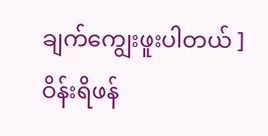ချက်ကျွေးဖူးပါတယ် ]
ဝိန်းရိဖန်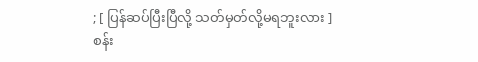; [ ပြန်ဆပ်ပြီးပြီလို့ သတ်မှတ်လို့မရဘူးလား ]
စန်း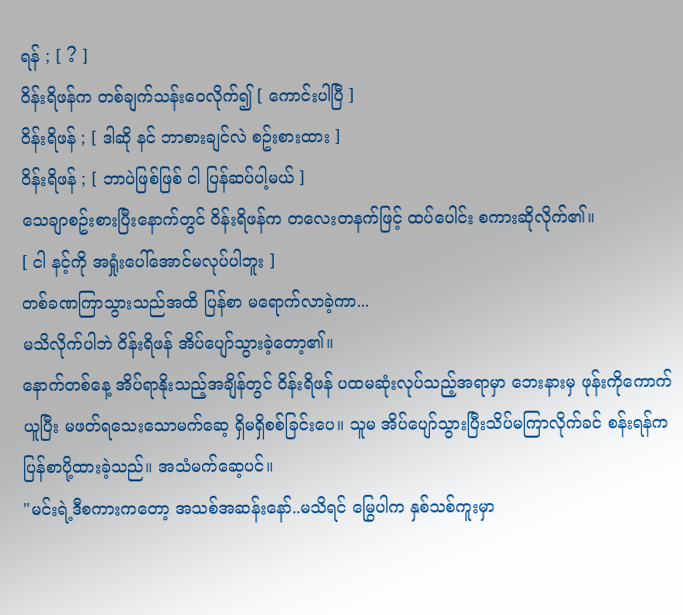ရန် ; [ ? ]
ဝိန်းရိဖန်က တစ်ချက်သန်းဝေလိုက်၍ [ ကောင်းပါပြီ ]
ဝိန်းရိဖန် ; [ ဒါဆို နင် ဘာစားချင်လဲ စဥ်းစားထား ]
ဝိန်းရိဖန် ; [ ဘာပဲဖြစ်ဖြစ် ငါ ပြန်ဆပ်ပါ့မယ် ]
သေချာစဥ်းစားပြီးနောက်တွင် ဝိန်းရိဖန်က တလေးတနက်ဖြင့် ထပ်ပေါင်း စကားဆိုလိုက်၏။
[ ငါ နင့်ကို အရှုံးပေါ်အောင်မလုပ်ပါဘူး ]
တစ်ခဏကြာသွားသည်အထိ ပြန်စာ မရောက်လာခဲ့ကာ...
မသိလိုက်ပါဘဲ ဝိန်းရိဖန် အိပ်ပျော်သွားခဲ့တော့၏။
နောက်တစ်နေ့ အိပ်ရာနိုးသည့်အချိန်တွင် ဝိန်းရိဖန် ပထမဆုံးလုပ်သည့်အရာမှာ ဘေးနားမှ ဖုန်းကိုကောက်ယူပြီး မဖတ်ရသေးသောမက်ဆေ့ ရှိမရှိစစ်ခြင်းပေ။ သူမ အိပ်ပျော်သွားပြီးသိပ်မကြာလိုက်ခင် စန်းရန်က ပြန်စာပို့ထားခဲ့သည်။ အသံမက်ဆေ့ပင်။
"မင်းရဲ့ဒီစကားကတော့ အသစ်အဆန်းနော်..မသိရင် မြွေပါက နှစ်သစ်ကူးမှာ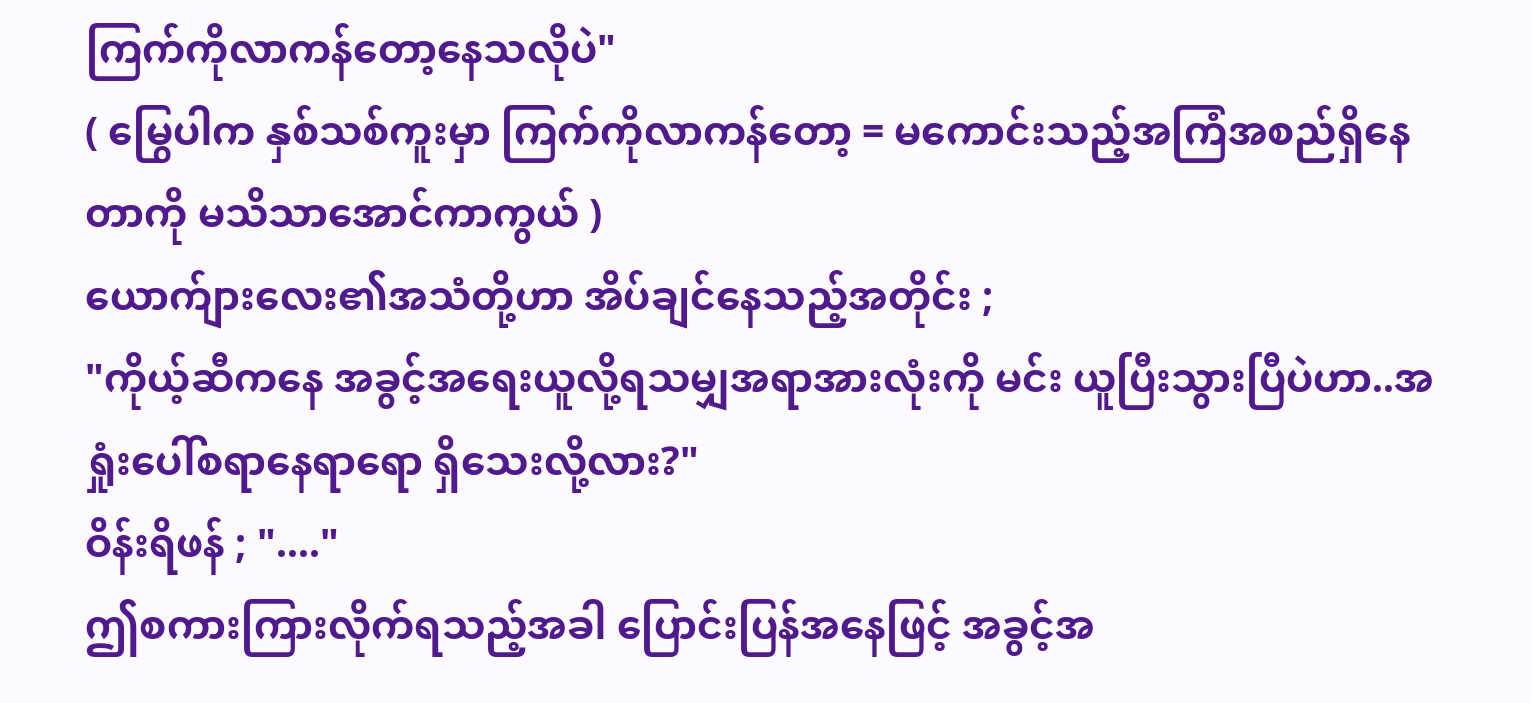ကြက်ကိုလာကန်တော့နေသလိုပဲ"
( မြွေပါက နှစ်သစ်ကူးမှာ ကြက်ကိုလာကန်တော့ = မကောင်းသည့်အကြံအစည်ရှိနေတာကို မသိသာအောင်ကာကွယ် )
ယောက်ျားလေး၏အသံတို့ဟာ အိပ်ချင်နေသည့်အတိုင်း ;
"ကိုယ့်ဆီကနေ အခွင့်အရေးယူလို့ရသမျှအရာအားလုံးကို မင်း ယူပြီးသွားပြီပဲဟာ..အရှုံးပေါ်စရာနေရာရော ရှိသေးလို့လား?"
ဝိန်းရိဖန် ; "...."
ဤစကားကြားလိုက်ရသည့်အခါ ပြောင်းပြန်အနေဖြင့် အခွင့်အ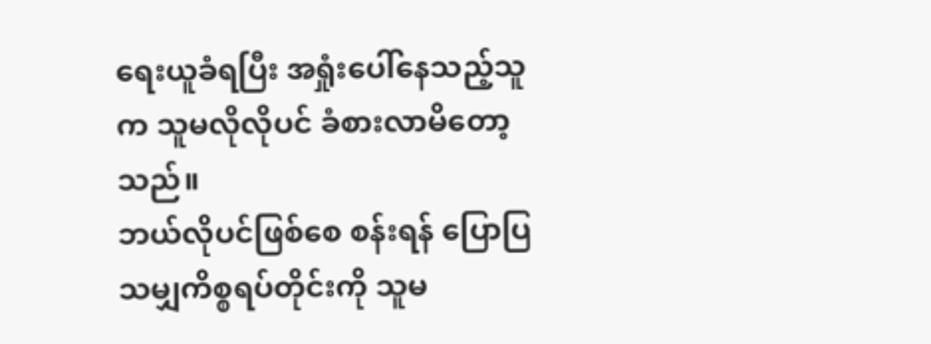ရေးယူခံရပြီး အရှုံးပေါ်နေသည့်သူက သူမလိုလိုပင် ခံစားလာမိတော့သည်။
ဘယ်လိုပင်ဖြစ်စေ စန်းရန် ပြောပြသမျှကိစ္စရပ်တိုင်းကို သူမ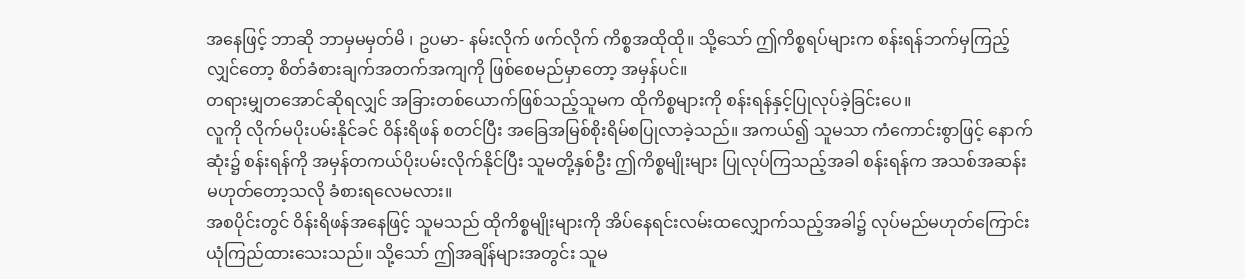အနေဖြင့် ဘာဆို ဘာမှမမှတ်မိ ၊ ဥပမာ- နမ်းလိုက် ဖက်လိုက် ကိစ္စအထိုထို။ သို့သော် ဤကိစ္စရပ်များက စန်းရန်ဘက်မှကြည့်လျှင်တော့ စိတ်ခံစားချက်အတက်အကျကို ဖြစ်စေမည်မှာတော့ အမှန်ပင်။
တရားမျှတအောင်ဆိုရလျှင် အခြားတစ်ယောက်ဖြစ်သည့်သူမက ထိုကိစ္စများကို စန်းရန်နှင့်ပြုလုပ်ခဲ့ခြင်းပေ။
လူကို လိုက်မပိုးပမ်းနိုင်ခင် ဝိန်းရိဖန် စတင်ပြီး အခြေအမြစ်စိုးရိမ်စပြုလာခဲ့သည်။ အကယ်၍ သူမသာ ကံကောင်းစွာဖြင့် နောက်ဆုံး၌ စန်းရန်ကို အမှန်တကယ်ပိုးပမ်းလိုက်နိုင်ပြီး သူမတို့နှစ်ဦး ဤကိစ္စမျိုးများ ပြုလုပ်ကြသည့်အခါ စန်းရန်က အသစ်အဆန်းမဟုတ်တော့သလို ခံစားရလေမလား။
အစပိုင်းတွင် ဝိန်းရိဖန်အနေဖြင့် သူမသည် ထိုကိစ္စမျိုးများကို အိပ်နေရင်းလမ်းထလျှောက်သည့်အခါ၌ လုပ်မည်မဟုတ်ကြောင်း ယုံကြည်ထားသေးသည်။ သို့သော် ဤအချိန်များအတွင်း သူမ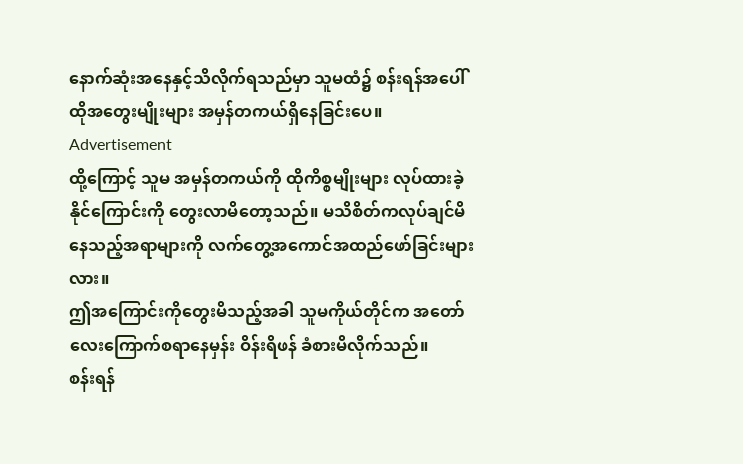နောက်ဆုံးအနေနှင့်သိလိုက်ရသည်မှာ သူမထံ၌ စန်းရန်အပေါ် ထိုအတွေးမျိုးများ အမှန်တကယ်ရှိနေခြင်းပေ။
Advertisement
ထို့ကြောင့် သူမ အမှန်တကယ်ကို ထိုကိစ္စမျိုးများ လုပ်ထားခဲ့နိုင်ကြောင်းကို တွေးလာမိတော့သည်။ မသိစိတ်ကလုပ်ချင်မိနေသည့်အရာများကို လက်တွေ့အကောင်အထည်ဖော်ခြင်းများလား။
ဤအကြောင်းကိုတွေးမိသည့်အခါ သူမကိုယ်တိုင်က အတော်လေးကြောက်စရာနေမှန်း ဝိန်းရိဖန် ခံစားမိလိုက်သည်။
စန်းရန်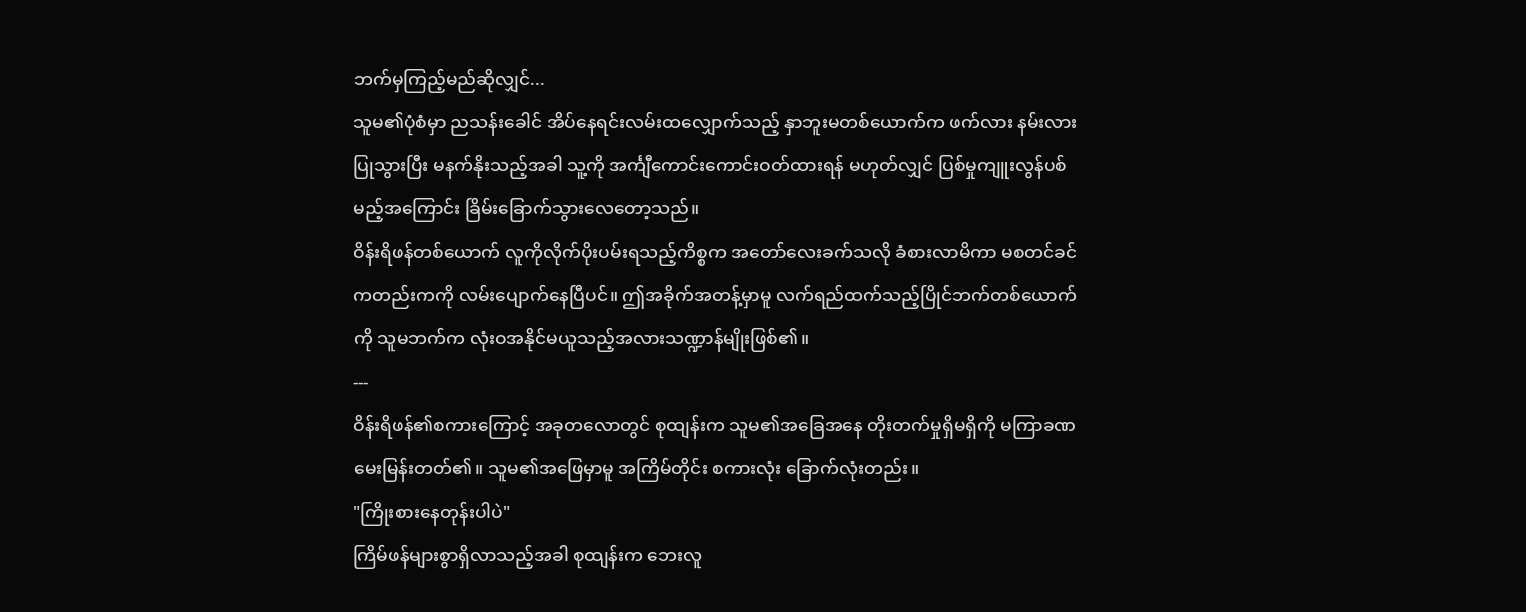ဘက်မှကြည့်မည်ဆိုလျှင်...
သူမ၏ပုံစံမှာ ညသန်းခေါင် အိပ်နေရင်းလမ်းထလျှောက်သည့် နှာဘူးမတစ်ယောက်က ဖက်လား နမ်းလား ပြုသွားပြီး မနက်နိုးသည့်အခါ သူ့ကို အင်္ကျီကောင်းကောင်းဝတ်ထားရန် မဟုတ်လျှင် ပြစ်မှုကျူးလွန်ပစ်မည့်အကြောင်း ခြိမ်းခြောက်သွားလေတော့သည်။
ဝိန်းရိဖန်တစ်ယောက် လူကိုလိုက်ပိုးပမ်းရသည့်ကိစ္စက အတော်လေးခက်သလို ခံစားလာမိကာ မစတင်ခင်ကတည်းကကို လမ်းပျောက်နေပြီပင်။ ဤအခိုက်အတန့်မှာမူ လက်ရည်ထက်သည့်ပြိုင်ဘက်တစ်ယောက်ကို သူမဘက်က လုံးဝအနိုင်မယူသည့်အလားသဏ္ဍာန်မျိုးဖြစ်၏။
---
ဝိန်းရိဖန်၏စကားကြောင့် အခုတလောတွင် စုထျန်းက သူမ၏အခြေအနေ တိုးတက်မှုရှိမရှိကို မကြာခဏမေးမြန်းတတ်၏။ သူမ၏အဖြေမှာမူ အကြိမ်တိုင်း စကားလုံး ခြောက်လုံးတည်း။
"ကြိုးစားနေတုန်းပါပဲ"
ကြိမ်ဖန်များစွာရှိလာသည့်အခါ စုထျန်းက ဘေးလူ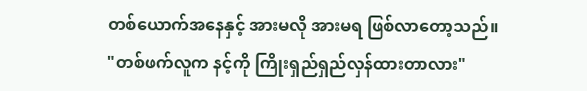တစ်ယောက်အနေနှင့် အားမလို အားမရ ဖြစ်လာတော့သည်။
"တစ်ဖက်လူက နင့်ကို ကြိုးရှည်ရှည်လှန်ထားတာလား"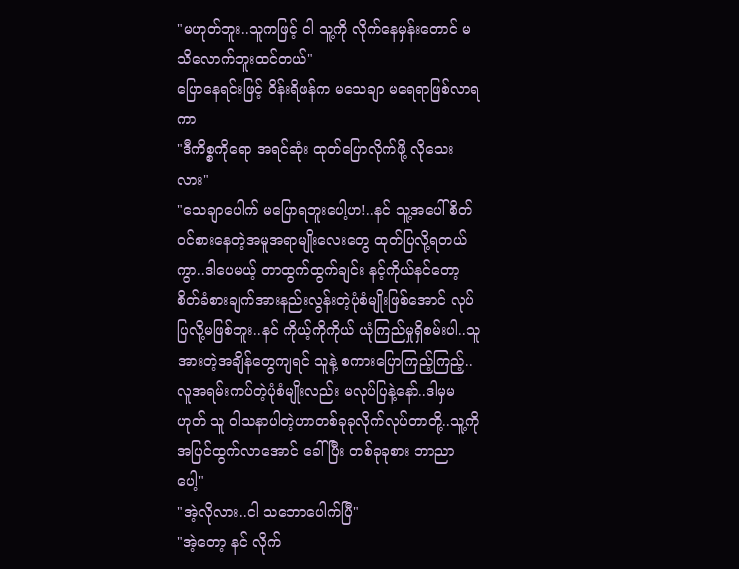"မဟုတ်ဘူး..သူကဖြင့် ငါ သူ့ကို လိုက်နေမှန်းတောင် မသိလောက်ဘူးထင်တယ်"
ပြောနေရင်းဖြင့် ဝိန်းရိဖန်က မသေချာ မရေရာဖြစ်လာရကာ
"ဒီကိစ္စကိုရော အရင်ဆုံး ထုတ်ပြောလိုက်ဖို့ လိုသေးလား"
"သေချာပေါက် မပြောရဘူးပေါ့ဟ!..နင် သူ့အပေါ် စိတ်ဝင်စားနေတဲ့အမူအရာမျိုးလေးတွေ ထုတ်ပြလို့ရတယ်ကွာ..ဒါပေမယ့် တာထွက်ထွက်ချင်း နင့်ကိုယ်နင်တော့ စိတ်ခံစားချက်အားနည်းလွန်းတဲ့ပုံစံမျိုးဖြစ်အောင် လုပ်ပြလို့မဖြစ်ဘူး..နင် ကိုယ့်ကိုကိုယ် ယုံကြည်မှုရှိစမ်းပါ..သူ အားတဲ့အချိန်တွေကျရင် သူနဲ့ စကားပြောကြည့်ကြည့်..လူအရမ်းကပ်တဲ့ပုံစံမျိုးလည်း မလုပ်ပြနဲ့နော်..ဒါမှမဟုတ် သူ ဝါသနာပါတဲ့ဟာတစ်ခုခုလိုက်လုပ်တာတို့..သူ့ကို အပြင်ထွက်လာအောင် ခေါ်ပြီး တစ်ခုခုစား ဘာညာပေါ့"
"အဲ့လိုလား..ငါ သဘောပေါက်ပြီ"
"အဲ့တော့ နင် လိုက်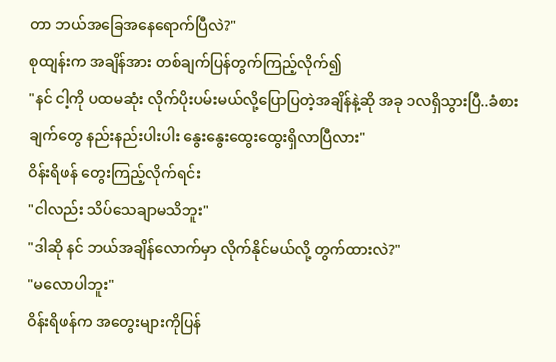တာ ဘယ်အခြေအနေရောက်ပြီလဲ?"
စုထျန်းက အချိန်အား တစ်ချက်ပြန်တွက်ကြည့်လိုက်၍
"နင် ငါ့ကို ပထမဆုံး လိုက်ပိုးပမ်းမယ်လို့ပြောပြတဲ့အချိန်နဲ့ဆို အခု ၁လရှိသွားပြီ..ခံစားချက်တွေ နည်းနည်းပါးပါး နွေးနွေးထွေးထွေးရှိလာပြီလား"
ဝိန်းရိဖန် တွေးကြည့်လိုက်ရင်း
"ငါလည်း သိပ်သေချာမသိဘူး"
"ဒါဆို နင် ဘယ်အချိန်လောက်မှာ လိုက်နိုင်မယ်လို့ တွက်ထားလဲ?"
"မလောပါဘူး"
ဝိန်းရိဖန်က အတွေးများကိုပြန်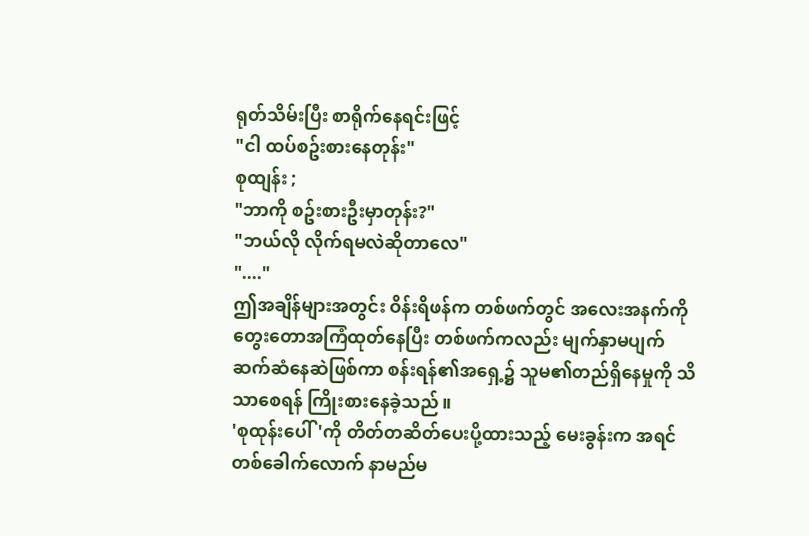ရုတ်သိမ်းပြီး စာရိုက်နေရင်းဖြင့်
"ငါ ထပ်စဥ်းစားနေတုန်း"
စုထျန်း ;
"ဘာကို စဥ်းစားဦးမှာတုန်း?"
"ဘယ်လို လိုက်ရမလဲဆိုတာလေ"
"...."
ဤအချိန်များအတွင်း ဝိန်းရိဖန်က တစ်ဖက်တွင် အလေးအနက်ကိုတွေးတောအကြံထုတ်နေပြီး တစ်ဖက်ကလည်း မျက်နှာမပျက်ဆက်ဆံနေဆဲဖြစ်ကာ စန်းရန်၏အရှေ့၌ သူမ၏တည်ရှိနေမှုကို သိသာစေရန် ကြိုးစားနေခဲ့သည်။
'စုထုန်းပေါ်'ကို တိတ်တဆိတ်ပေးပို့ထားသည့် မေးခွန်းက အရင်တစ်ခေါက်လောက် နာမည်မ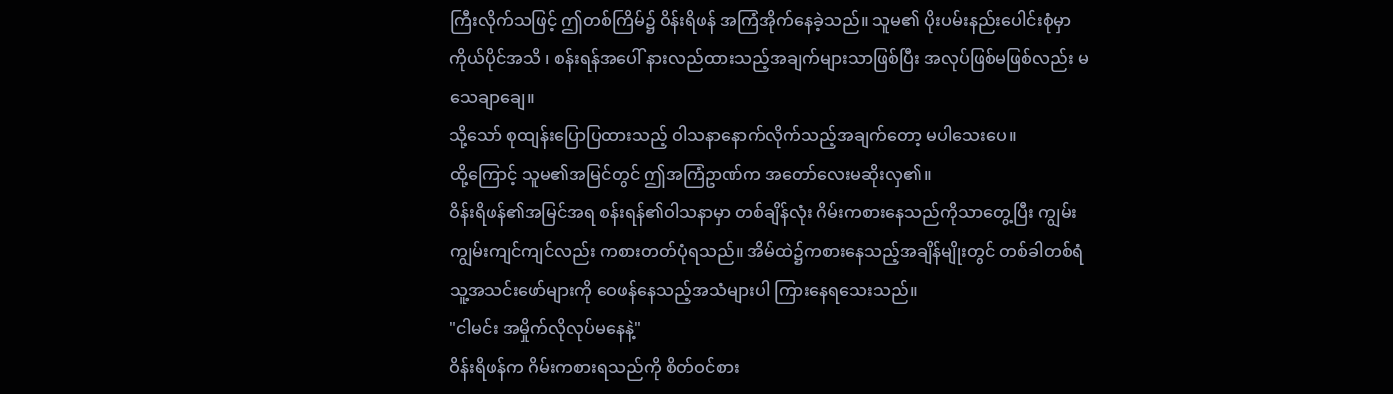ကြီးလိုက်သဖြင့် ဤတစ်ကြိမ်၌ ဝိန်းရိဖန် အကြံအိုက်နေခဲ့သည်။ သူမ၏ ပိုးပမ်းနည်းပေါင်းစုံမှာ ကိုယ်ပိုင်အသိ ၊ စန်းရန်အပေါ် နားလည်ထားသည့်အချက်များသာဖြစ်ပြီး အလုပ်ဖြစ်မဖြစ်လည်း မသေချာချေ။
သို့သော် စုထျန်းပြောပြထားသည့် ဝါသနာနောက်လိုက်သည့်အချက်တော့ မပါသေးပေ။
ထို့ကြောင့် သူမ၏အမြင်တွင် ဤအကြံဥာဏ်က အတော်လေးမဆိုးလှ၏။
ဝိန်းရိဖန်၏အမြင်အရ စန်းရန်၏ဝါသနာမှာ တစ်ချိန်လုံး ဂိမ်းကစားနေသည်ကိုသာတွေ့ပြီး ကျွမ်းကျွမ်းကျင်ကျင်လည်း ကစားတတ်ပုံရသည်။ အိမ်ထဲ၌ကစားနေသည့်အချိန်မျိုးတွင် တစ်ခါတစ်ရံ သူ့အသင်းဖော်များကို ဝေဖန်နေသည့်အသံများပါ ကြားနေရသေးသည်။
"ငါမင်း အမှိုက်လိုလုပ်မနေနဲ့"
ဝိန်းရိဖန်က ဂိမ်းကစားရသည်ကို စိတ်ဝင်စား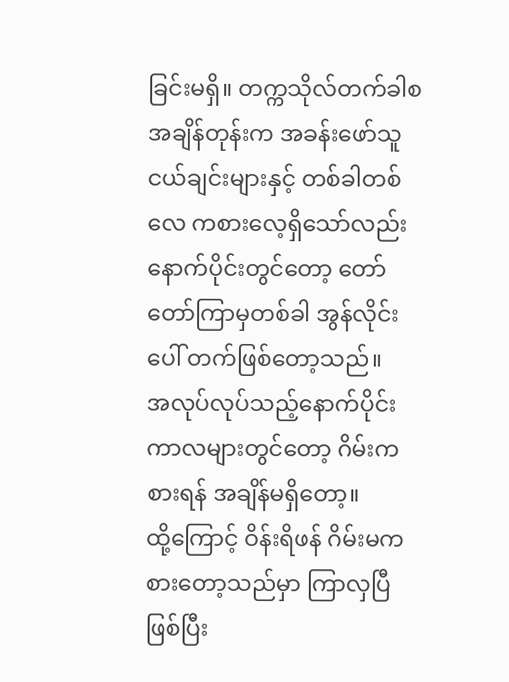ခြင်းမရှိ။ တက္ကသိုလ်တက်ခါစအချိန်တုန်းက အခန်းဖော်သူငယ်ချင်းများနှင့် တစ်ခါတစ်လေ ကစားလေ့ရှိသော်လည်း နောက်ပိုင်းတွင်တော့ တော်တော်ကြာမှတစ်ခါ အွန်လိုင်းပေါ် တက်ဖြစ်တော့သည်။
အလုပ်လုပ်သည့်နောက်ပိုင်းကာလများတွင်တော့ ဂိမ်းကစားရန် အချိန်မရှိတော့။
ထို့ကြောင့် ဝိန်းရိဖန် ဂိမ်းမကစားတော့သည်မှာ ကြာလှပြီဖြစ်ပြီး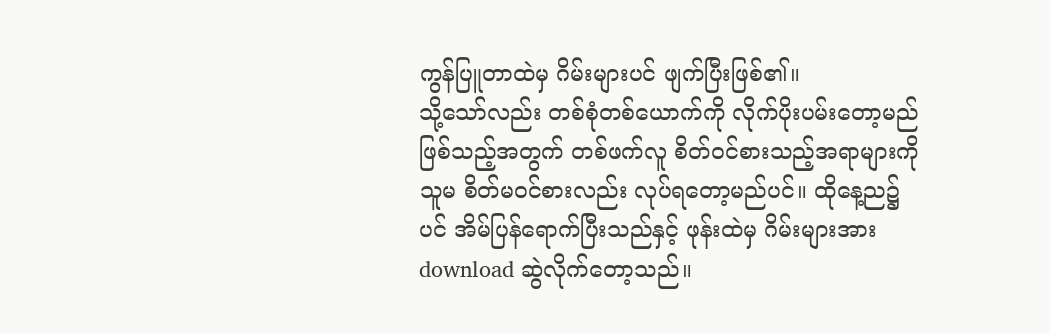ကွန်ပြူတာထဲမှ ဂိမ်းများပင် ဖျက်ပြီးဖြစ်၏။
သို့သော်လည်း တစ်စုံတစ်ယောက်ကို လိုက်ပိုးပမ်းတော့မည်ဖြစ်သည့်အတွက် တစ်ဖက်လူ စိတ်ဝင်စားသည့်အရာများကို သူမ စိတ်မဝင်စားလည်း လုပ်ရတော့မည်ပင်။ ထိုနေ့ည၌ပင် အိမ်ပြန်ရောက်ပြီးသည်နှင့် ဖုန်းထဲမှ ဂိမ်းများအား download ဆွဲလိုက်တော့သည်။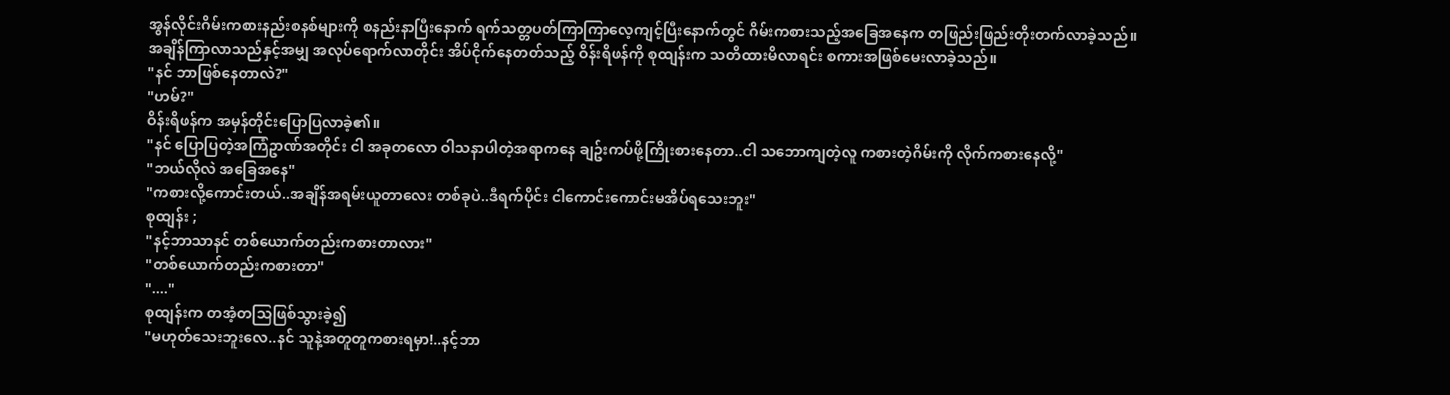အွန်လိုင်းဂိမ်းကစားနည်းစနစ်များကို စနည်းနာပြီးနောက် ရက်သတ္တပတ်ကြာကြာလေ့ကျင့်ပြီးနောက်တွင် ဂိမ်းကစားသည့်အခြေအနေက တဖြည်းဖြည်းတိုးတက်လာခဲ့သည်။
အချိန်ကြာလာသည်နှင့်အမျှ အလုပ်ရောက်လာတိုင်း အိပ်ငိုက်နေတတ်သည့် ဝိန်းရိဖန်ကို စုထျန်းက သတိထားမိလာရင်း စကားအဖြစ်မေးလာခဲ့သည်။
"နင် ဘာဖြစ်နေတာလဲ?"
"ဟမ်?"
ဝိန်းရိဖန်က အမှန်တိုင်းပြောပြလာခဲ့၏။
"နင် ပြောပြတဲ့အကြံဥာဏ်အတိုင်း ငါ အခုတလော ဝါသနာပါတဲ့အရာကနေ ချဥ်းကပ်ဖို့ကြိုးစားနေတာ..ငါ သဘောကျတဲ့လူ ကစားတဲ့ဂိမ်းကို လိုက်ကစားနေလို့"
"ဘယ်လိုလဲ အခြေအနေ"
"ကစားလို့ကောင်းတယ်..အချိန်အရမ်းယူတာလေး တစ်ခုပဲ..ဒီရက်ပိုင်း ငါကောင်းကောင်းမအိပ်ရသေးဘူး"
စုထျန်း ;
"နင့်ဘာသာနင် တစ်ယောက်တည်းကစားတာလား"
"တစ်ယောက်တည်းကစားတာ"
"...."
စုထျန်းက တအံ့တသြဖြစ်သွားခဲ့၍
"မဟုတ်သေးဘူးလေ..နင် သူနဲ့အတူတူကစားရမှာ!..နင့်ဘာ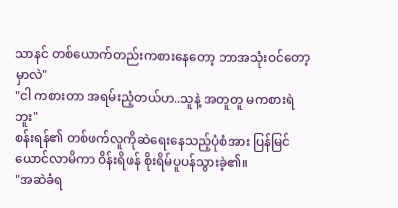သာနင် တစ်ယောက်တည်းကစားနေတော့ ဘာအသုံးဝင်တော့မှာလဲ"
"ငါ ကစားတာ အရမ်းညံ့တယ်ဟ..သူနဲ့ အတူတူ မကစားရဲဘူး"
စန်းရန်၏ တစ်ဖက်လူကိုဆဲရေးနေသည့်ပုံစံအား ပြန်မြင်ယောင်လာမိကာ ဝိန်းရိဖန် စိုးရိမ်ပူပန်သွားခဲ့၏။
"အဆဲခံရ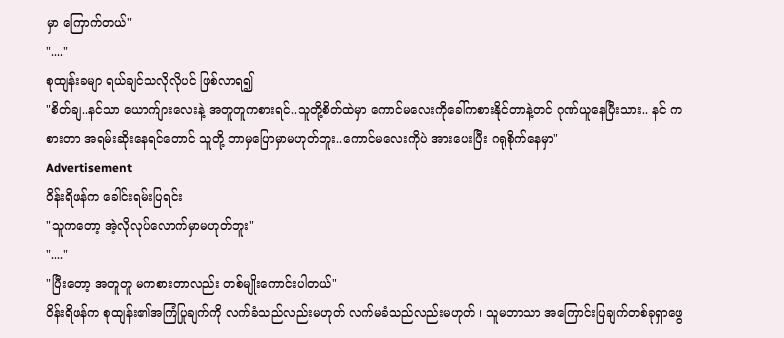မှာ ကြောက်တယ်"
"...."
စုထျန်းခမျာ ရယ်ချင်သလိုလိုပင် ဖြစ်လာရ၍
"စိတ်ချ..နင်သာ ယောက်ျားလေးနဲ့ အတူတူကစားရင်..သူတို့စိတ်ထဲမှာ ကောင်မလေးကိုခေါ်ကစားနိုင်တာနဲ့တင် ဂုဏ်ယူနေပြီးသား.. နင် ကစားတာ အရမ်းဆိုးနေရင်တောင် သူတို့ ဘာမှပြောမှာမဟုတ်ဘူး..ကောင်မလေးကိုပဲ အားပေးပြီး ဂရုစိုက်နေမှာ"
Advertisement
ဝိန်းရိဖန်က ခေါင်းရမ်းပြရင်း
"သူကတော့ အဲ့လိုလုပ်လောက်မှာမဟုတ်ဘူး"
"...."
"ပြီးတော့ အတူတူ မကစားတာလည်း တစ်မျိုးကောင်းပါတယ်"
ဝိန်းရိဖန်က စုထျန်း၏အကြံပြုချက်ကို လက်ခံသည်လည်းမဟုတ် လက်မခံသည်လည်းမဟုတ် ၊ သူမဘာသာ အကြောင်းပြချက်တစ်ခုရှာဖွေ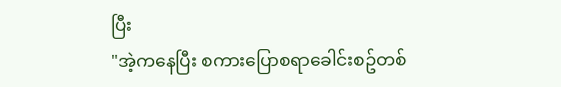ပြီး
"အဲ့ကနေပြီး စကားပြောစရာခေါင်းစဥ်တစ်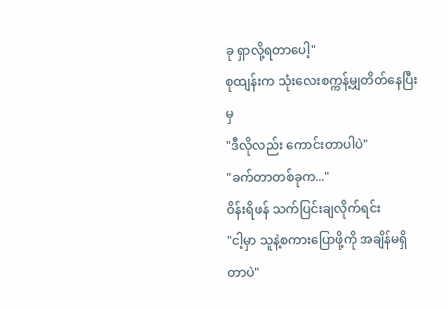ခု ရှာလို့ရတာပေါ့"
စုထျန်းက သုံးလေးစက္ကန့်မျှတိတ်နေပြီးမှ
"ဒီလိုလည်း ကောင်းတာပါပဲ"
"ခက်တာတစ်ခုက..."
ဝိန်းရိဖန် သက်ပြင်းချလိုက်ရင်း
"ငါ့မှာ သူနဲ့စကားပြောဖို့ကို အချိန်မရှိတာပဲ"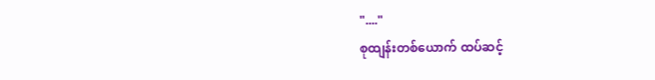"...."
စုထျန်းတစ်ယောက် ထပ်ဆင့်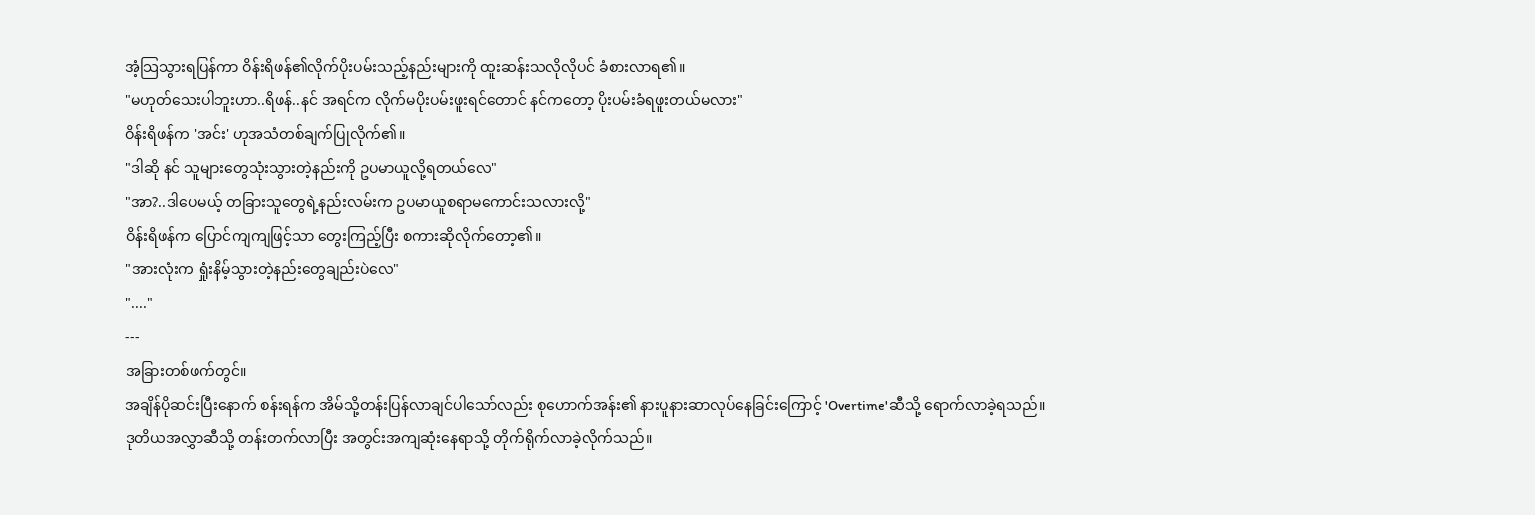အံ့သြသွားရပြန်ကာ ဝိန်းရိဖန်၏လိုက်ပိုးပမ်းသည့်နည်းများကို ထူးဆန်းသလိုလိုပင် ခံစားလာရ၏။
"မဟုတ်သေးပါဘူးဟာ..ရိဖန်..နင် အရင်က လိုက်မပိုးပမ်းဖူးရင်တောင် နင်ကတော့ ပိုးပမ်းခံရဖူးတယ်မလား"
ဝိန်းရိဖန်က 'အင်း' ဟုအသံတစ်ချက်ပြုလိုက်၏။
"ဒါဆို နင် သူများတွေသုံးသွားတဲ့နည်းကို ဥပမာယူလို့ရတယ်လေ"
"အာ?..ဒါပေမယ့် တခြားသူတွေရဲ့နည်းလမ်းက ဥပမာယူစရာမကောင်းသလားလို့"
ဝိန်းရိဖန်က ပြောင်ကျကျဖြင့်သာ တွေးကြည့်ပြီး စကားဆိုလိုက်တော့၏။
"အားလုံးက ရှုံးနိမ့်သွားတဲ့နည်းတွေချည်းပဲလေ"
"...."
---
အခြားတစ်ဖက်တွင်။
အချိန်ပိုဆင်းပြီးနောက် စန်းရန်က အိမ်သို့တန်းပြန်လာချင်ပါသော်လည်း စုဟောက်အန်း၏ နားပူနားဆာလုပ်နေခြင်းကြောင့် 'Overtime'ဆီသို့ ရောက်လာခဲ့ရသည်။ ဒုတိယအလွှာဆီသို့ တန်းတက်လာပြီး အတွင်းအကျဆုံးနေရာသို့ တိုက်ရိုက်လာခဲ့လိုက်သည်။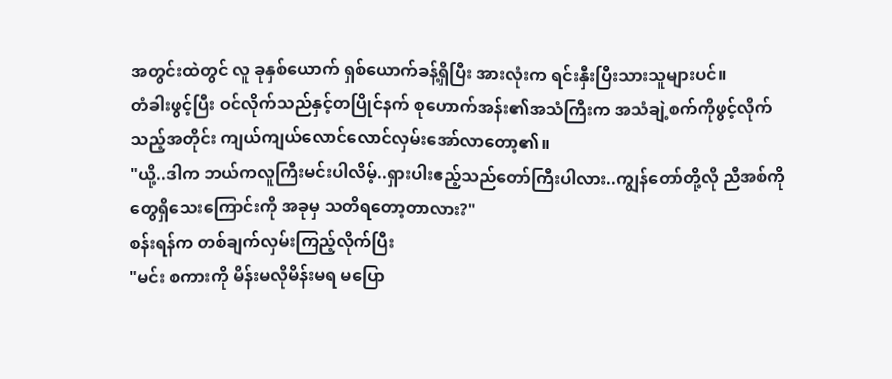အတွင်းထဲတွင် လူ ခုနှစ်ယောက် ရှစ်ယောက်ခန့်ရှိပြီး အားလုံးက ရင်းနှီးပြီးသားသူများပင်။
တံခါးဖွင့်ပြီး ဝင်လိုက်သည်နှင့်တပြိုင်နက် စုဟောက်အန်း၏အသံကြီးက အသံချဲ့စက်ကိုဖွင့်လိုက်သည့်အတိုင်း ကျယ်ကျယ်လောင်လောင်လှမ်းအော်လာတော့၏။
"ယို့..ဒါက ဘယ်ကလူကြီးမင်းပါလိမ့်..ရှားပါးဧည့်သည်တော်ကြီးပါလား..ကျွန်တော်တို့လို ညီအစ်ကိုတွေရှိသေးကြောင်းကို အခုမှ သတိရတော့တာလား?"
စန်းရန်က တစ်ချက်လှမ်းကြည့်လိုက်ပြီး
"မင်း စကားကို မိန်းမလိုမိန်းမရ မပြော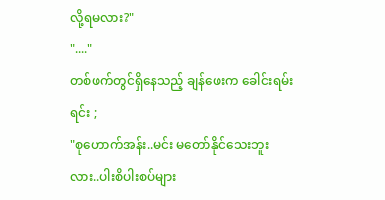လို့ရမလား?"
"...."
တစ်ဖက်တွင်ရှိနေသည့် ချန်ဖေးက ခေါင်းရမ်းရင်း ;
"စုဟောက်အန်း..မင်း မတော်နိုင်သေးဘူးလား..ပါးစိပါးစပ်များ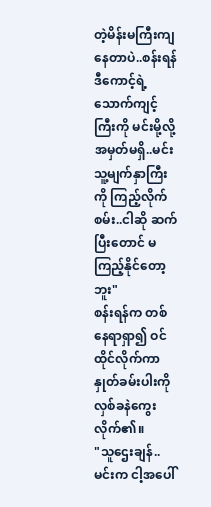တဲ့မိန်းမကြီးကျနေတာပဲ..စန်းရန်ဒီကောင့်ရဲ့သောက်ကျင့်ကြီးကို မင်းမို့လို့ အမှတ်မရှိ..မင်း သူ့မျက်နှာကြီးကို ကြည့်လိုက်စမ်း..ငါဆို ဆက်ပြီးတောင် မကြည့်နိုင်တော့ဘူး"
စန်းရန်က တစ်နေရာရှာ၍ ဝင်ထိုင်လိုက်ကာ နှုတ်ခမ်းပါးကို လှစ်ခနဲကွေးလိုက်၏။
"သူဌေးချန်..မင်းက ငါ့အပေါ်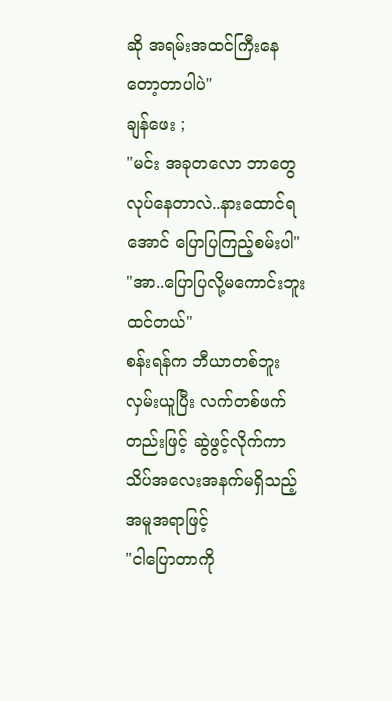ဆို အရမ်းအထင်ကြီးနေတော့တာပါပဲ"
ချန်ဖေး ;
"မင်း အခုတလော ဘာတွေလုပ်နေတာလဲ..နားထောင်ရအောင် ပြောပြကြည့်စမ်းပါ"
"အာ..ပြောပြလို့မကောင်းဘူးထင်တယ်"
စန်းရန်က ဘီယာတစ်ဘူးလှမ်းယူပြီး လက်တစ်ဖက်တည်းဖြင့် ဆွဲဖွင့်လိုက်ကာ သိပ်အလေးအနက်မရှိသည့်အမူအရာဖြင့်
"ငါပြောတာကို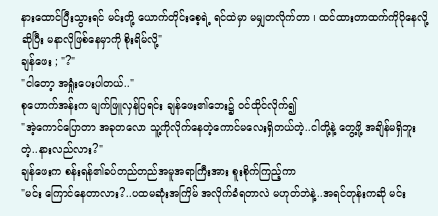နားထောင်ပြီးသွားရင် မင်းတို့ ယောက်တိုင်းစေ့ရဲ့ ရင်ထဲမှာ မမျှတလိုက်တာ ၊ ထင်ထားတာထက်ကိုပိုနေလို့ဆိုပြီး မနာလိုဖြစ်နေမှာကို စိုးရိမ်လို့"
ချန်ဖေး ; "?"
"ငါတော့ အရှုံးပေးပါတယ်.."
စုဟောက်အန်းက မျက်ဖြူလှန်ပြရင်း ချန်ဖေး၏ဘေး၌ ဝင်ထိုင်လိုက်၍
"အဲ့ကောင်ပြောတာ အခုတလော သူ့ကိုလိုက်နေတဲ့ကောင်မလေးရှိတယ်တဲ့..ငါတို့နဲ့ တွေ့ဖို့ အချိန်မရှိဘူးတဲ့..နားလည်လား?"
ချန်ဖေးက စန်းရန်၏ခပ်တည်တည်အမူအရာကြီးအား စူးစိုက်ကြည့်ကာ
"မင်း ကြောင်နေတာလား?..ပထမဆုံးအကြိမ် အလိုက်ခံရတာလဲ မဟုတ်ဘဲနဲ့..အရင်တုန်းကဆို မင်း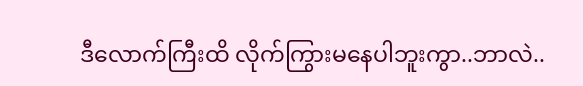ဒီလောက်ကြီးထိ လိုက်ကြွားမနေပါဘူးကွာ..ဘာလဲ..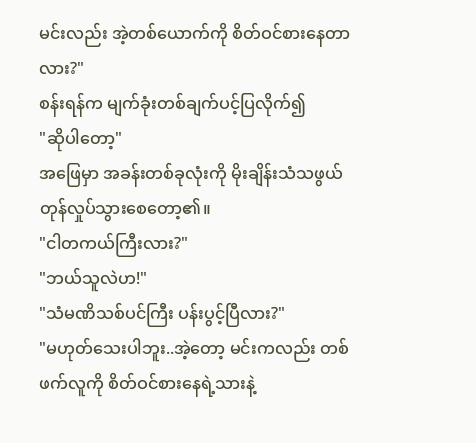မင်းလည်း အဲ့တစ်ယောက်ကို စိတ်ဝင်စားနေတာလား?"
စန်းရန်က မျက်ခုံးတစ်ချက်ပင့်ပြလိုက်၍
"ဆိုပါတော့"
အဖြေမှာ အခန်းတစ်ခုလုံးကို မိုးချိန်းသံသဖွယ် တုန်လှုပ်သွားစေတော့၏။
"ငါတကယ်ကြီးလား?"
"ဘယ်သူလဲဟ!"
"သံမဏိသစ်ပင်ကြီး ပန်းပွင့်ပြီလား?"
"မဟုတ်သေးပါဘူး..အဲ့တော့ မင်းကလည်း တစ်ဖက်လူကို စိတ်ဝင်စားနေရဲ့သားနဲ့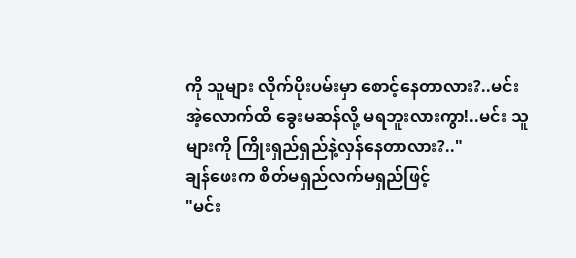ကို သူများ လိုက်ပိုးပမ်းမှာ စောင့်နေတာလား?..မင်း အဲ့လောက်ထိ ခွေးမဆန်လို့ မရဘူးလားကွာ!..မင်း သူများကို ကြိုးရှည်ရှည်နဲ့လှန်နေတာလား?.."
ချန်ဖေးက စိတ်မရှည်လက်မရှည်ဖြင့်
"မင်း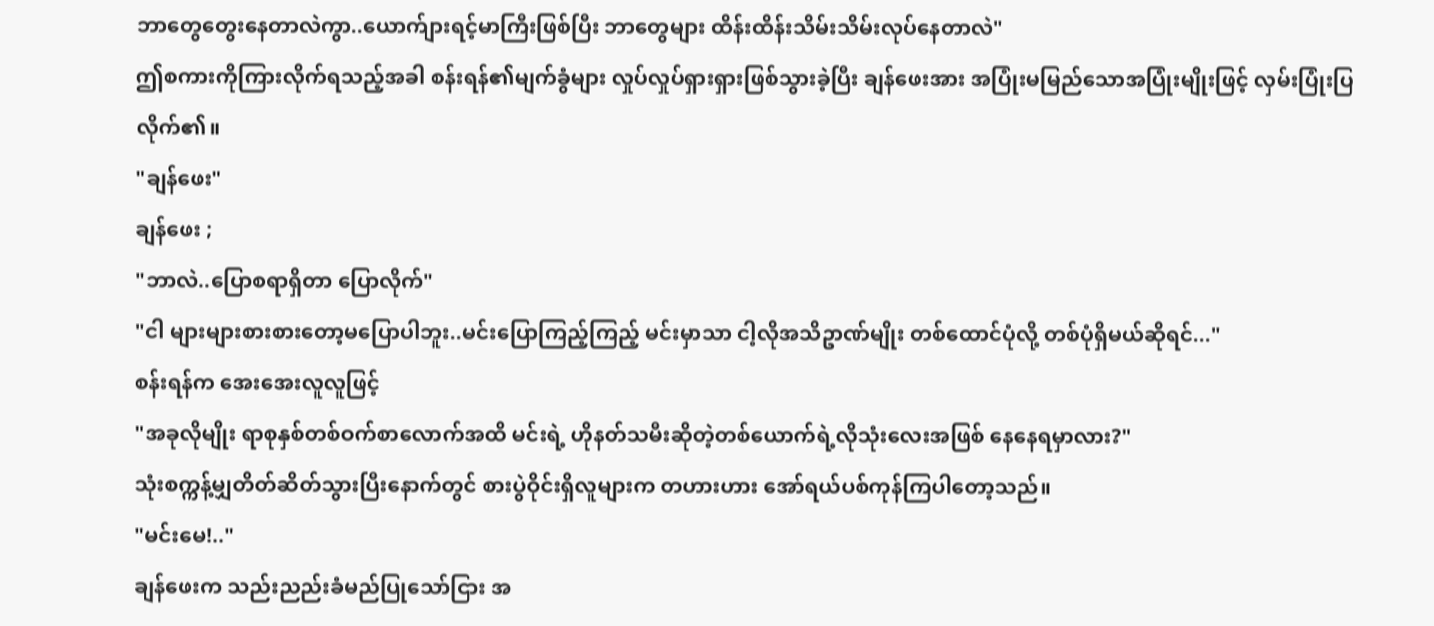ဘာတွေတွေးနေတာလဲကွာ..ယောက်ျားရင့်မာကြီးဖြစ်ပြီး ဘာတွေများ ထိန်းထိန်းသိမ်းသိမ်းလုပ်နေတာလဲ"
ဤစကားကိုကြားလိုက်ရသည့်အခါ စန်းရန်၏မျက်ခွံများ လှုပ်လှုပ်ရှားရှားဖြစ်သွားခဲ့ပြီး ချန်ဖေးအား အပြုံးမမြည်သောအပြုံးမျိုးဖြင့် လှမ်းပြုံးပြလိုက်၏။
"ချန်ဖေး"
ချန်ဖေး ;
"ဘာလဲ..ပြောစရာရှိတာ ပြောလိုက်"
"ငါ များများစားစားတော့မပြောပါဘူး..မင်းပြောကြည့်ကြည့် မင်းမှာသာ ငါ့လိုအသိဥာဏ်မျိုး တစ်ထောင်ပုံလို့ တစ်ပုံရှိမယ်ဆိုရင်..."
စန်းရန်က အေးအေးလူလူဖြင့်
"အခုလိုမျိုး ရာစုနှစ်တစ်ဝက်စာလောက်အထိ မင်းရဲ့ ဟိုနတ်သမီးဆိုတဲ့တစ်ယောက်ရဲ့လိုသုံးလေးအဖြစ် နေနေရမှာလား?"
သုံးစက္ကန့်မျှတိတ်ဆိတ်သွားပြီးနောက်တွင် စားပွဲဝိုင်းရှိလူများက တဟားဟား အော်ရယ်ပစ်ကုန်ကြပါတော့သည်။
"မင်းမေ!.."
ချန်ဖေးက သည်းညည်းခံမည်ပြုသော်ငြား အ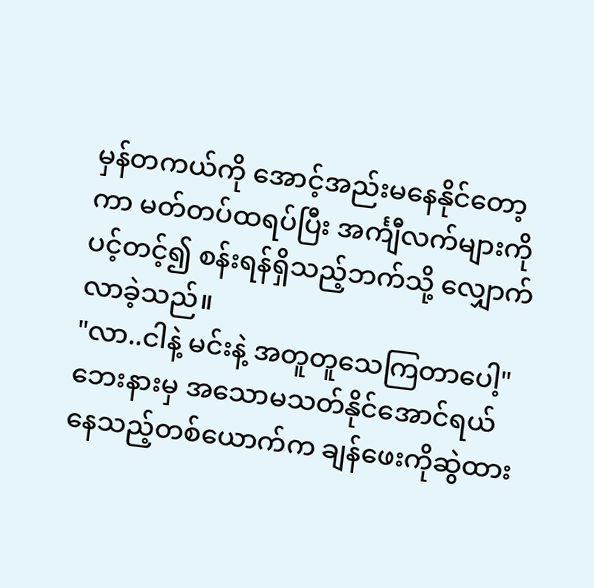မှန်တကယ်ကို အောင့်အည်းမနေနိုင်တော့ကာ မတ်တပ်ထရပ်ပြီး အင်္ကျီလက်များကို ပင့်တင့်၍ စန်းရန်ရှိသည့်ဘက်သို့ လျှောက်လာခဲ့သည်။
"လာ..ငါနဲ့ မင်းနဲ့ အတူတူသေကြတာပေါ့"
ဘေးနားမှ အသောမသတ်နိုင်အောင်ရယ်နေသည့်တစ်ယောက်က ချန်ဖေးကိုဆွဲထား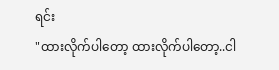ရင်း
"ထားလိုက်ပါတော့ ထားလိုက်ပါတော့..ငါ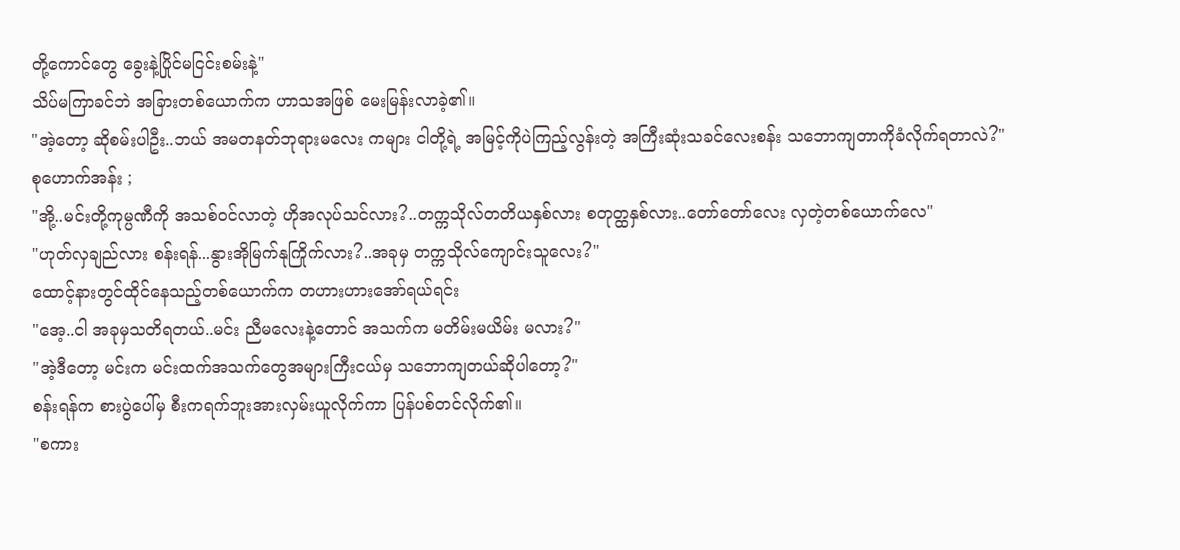တို့ကောင်တွေ ခွေးနဲ့ပြိုင်မငြင်းစမ်းနဲ့"
သိပ်မကြာခင်ဘဲ အခြားတစ်ယောက်က ဟာသအဖြစ် မေးမြန်းလာခဲ့၏။
"အဲ့တော့ ဆိုစမ်းပါဦး..ဘယ် အမတနတ်ဘုရားမလေး ကများ ငါတို့ရဲ့ အမြင့်ကိုပဲကြည့်လွန်းတဲ့ အကြီးဆုံးသခင်လေးစန်း သဘောကျတာကိုခံလိုက်ရတာလဲ?"
စုဟောက်အန်း ;
"အို့..မင်းတို့ကုမ္ပဏီကို အသစ်ဝင်လာတဲ့ ဟိုအလုပ်သင်လား?..တက္ကသိုလ်တတိယနှစ်လား စတုတ္ထနှစ်လား..တော်တော်လေး လှတဲ့တစ်ယောက်လေ"
"ဟုတ်လှချည်လား စန်းရန်...နွားအိုမြက်နုကြိုက်လား?..အခုမှ တက္ကသိုလ်ကျောင်းသူလေး?"
ထောင့်နားတွင်ထိုင်နေသည့်တစ်ယောက်က တဟားဟားအော်ရယ်ရင်း
"အေ့..ငါ အခုမှသတိရတယ်..မင်း ညီမလေးနဲ့တောင် အသက်က မတိမ်းမယိမ်း မလား?"
"အဲ့ဒီတော့ မင်းက မင်းထက်အသက်တွေအများကြီးငယ်မှ သဘောကျတယ်ဆိုပါတော့?"
စန်းရန်က စားပွဲပေါ်မှ စီးကရက်ဘူးအားလှမ်းယူလိုက်ကာ ပြန်ပစ်တင်လိုက်၏။
"စကား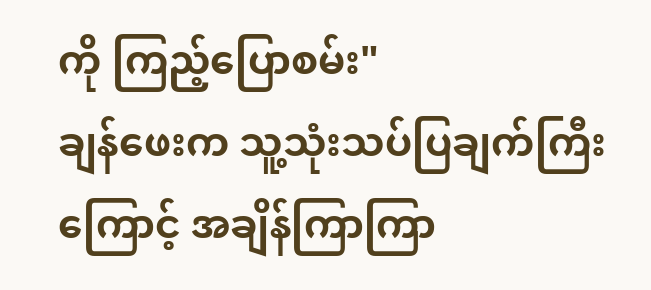ကို ကြည့်ပြောစမ်း"
ချန်ဖေးက သူ့သုံးသပ်ပြချက်ကြီးကြောင့် အချိန်ကြာကြာ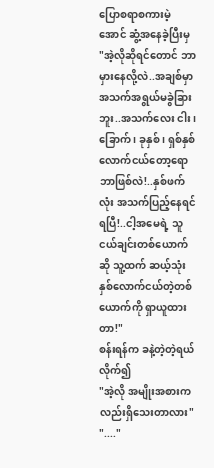ပြောစရာစကားမဲ့အောင် ဆွံ့အနေခဲ့ပြီးမှ
"အဲ့လိုဆိုရင်တောင် ဘာမှားနေလို့လဲ..အချစ်မှာ အသက်အရွယ်မခွဲခြားဘူး..အသက်လေး ငါး ၊ ခြောက် ၊ ခုနှစ် ၊ ရှစ်နှစ်လောက်ငယ်တော့ရော ဘာဖြစ်လဲ!..နှစ်ဖက်လုံး အသက်ပြည့်နေရင်ရပြီ!..ငါ့အမေရဲ့ သူငယ်ချင်းတစ်ယောက်ဆို သူ့ထက် ဆယ့်သုံးနှစ်လောက်ငယ်တဲ့တစ်ယောက်ကို ရှာယူထားတာ!"
စန်းရန်က ခနဲ့တဲ့တဲ့ရယ်လိုက်၍
"အဲ့လို အမျိုးအစားကလည်းရှိသေးတာလား"
"...."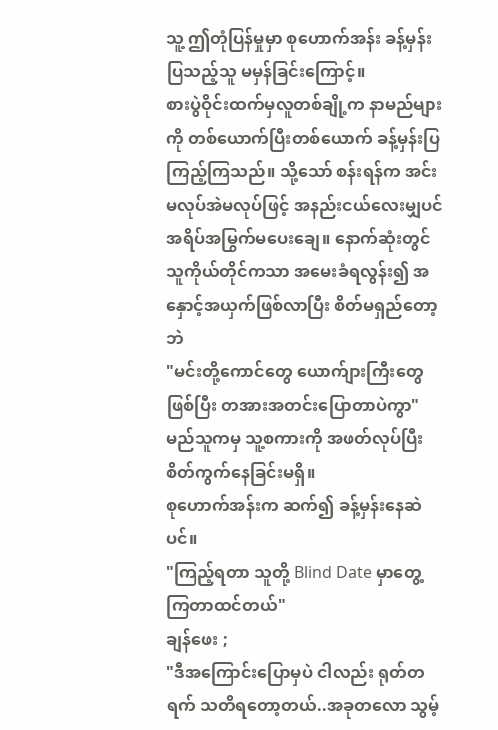သူ့ ဤတုံပြန်မှုမှာ စုဟောက်အန်း ခန့်မှန်းပြသည့်သူ မမှန်ခြင်းကြောင့်။
စားပွဲဝိုင်းထက်မှလူတစ်ချို့က နာမည်များကို တစ်ယောက်ပြီးတစ်ယောက် ခန့်မှန်းပြကြည့်ကြသည်။ သို့သော် စန်းရန်က အင်းမလုပ်အဲမလုပ်ဖြင့် အနည်းငယ်လေးမျှပင် အရိပ်အမြွက်မပေးချေ။ နောက်ဆုံးတွင် သူကိုယ်တိုင်ကသာ အမေးခံရလွန်း၍ အနှောင့်အယှက်ဖြစ်လာပြီး စိတ်မရှည်တော့ဘဲ
"မင်းတို့ကောင်တွေ ယောက်ျားကြီးတွေဖြစ်ပြီး တအားအတင်းပြောတာပဲကွာ"
မည်သူကမှ သူ့စကားကို အဖတ်လုပ်ပြီးစိတ်ကွက်နေခြင်းမရှိ။
စုဟောက်အန်းက ဆက်၍ ခန့်မှန်းနေဆဲပင်။
"ကြည့်ရတာ သူတို့ Blind Date မှာတွေ့ကြတာထင်တယ်"
ချန်ဖေး ;
"ဒီအကြောင်းပြောမှပဲ ငါလည်း ရုတ်တရက် သတိရတော့တယ်..အခုတလော သွမ့်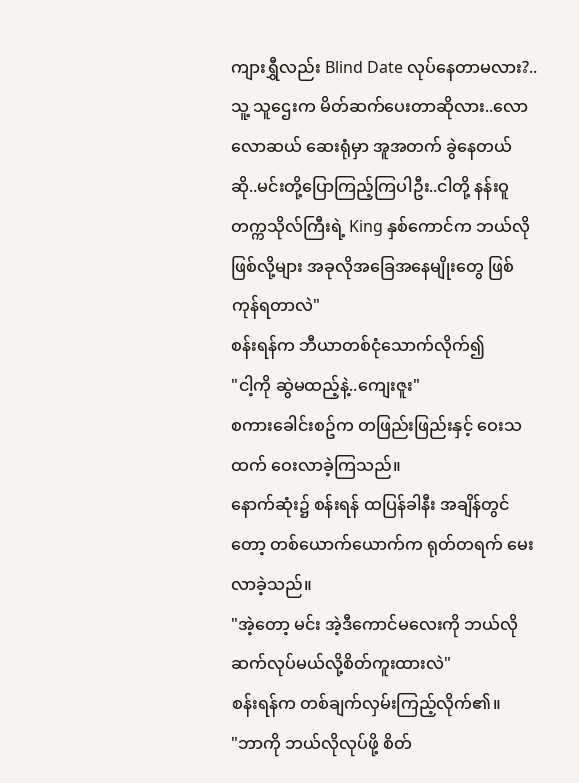ကျားရွှီလည်း Blind Date လုပ်နေတာမလား?..သူ့ သူဌေးက မိတ်ဆက်ပေးတာဆိုလား..လောလောဆယ် ဆေးရုံမှာ အူအတက် ခွဲနေတယ်ဆို..မင်းတို့ပြောကြည့်ကြပါဦး..ငါတို့ နန်းဝူတက္ကသိုလ်ကြီးရဲ့ King နှစ်ကောင်က ဘယ်လိုဖြစ်လို့များ အခုလိုအခြေအနေမျိုးတွေ ဖြစ်ကုန်ရတာလဲ"
စန်းရန်က ဘီယာတစ်ငုံသောက်လိုက်၍
"ငါ့ကို ဆွဲမထည့်နဲ့..ကျေးဇူး"
စကားခေါင်းစဥ်က တဖြည်းဖြည်းနှင့် ဝေးသထက် ဝေးလာခဲ့ကြသည်။
နောက်ဆုံး၌ စန်းရန် ထပြန်ခါနီး အချိန်တွင်တော့ တစ်ယောက်ယောက်က ရုတ်တရက် မေးလာခဲ့သည်။
"အဲ့တော့ မင်း အဲ့ဒီကောင်မလေးကို ဘယ်လိုဆက်လုပ်မယ်လို့စိတ်ကူးထားလဲ"
စန်းရန်က တစ်ချက်လှမ်းကြည့်လိုက်၏။
"ဘာကို ဘယ်လိုလုပ်ဖို့ စိတ်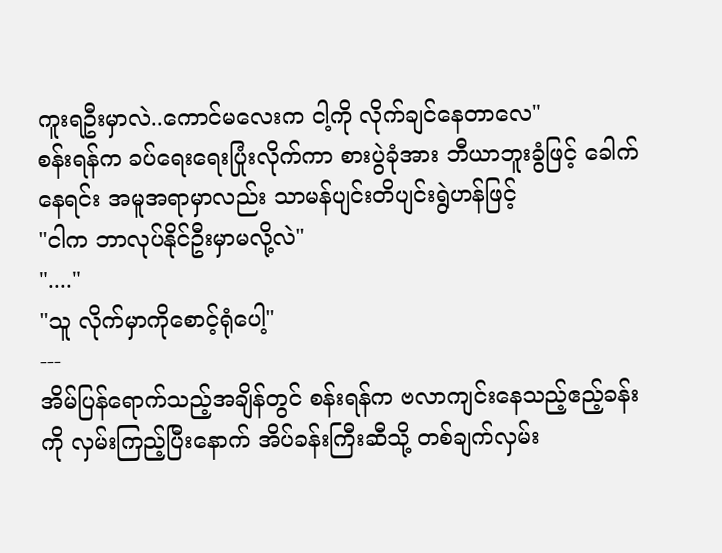ကူးရဦးမှာလဲ..ကောင်မလေးက ငါ့ကို လိုက်ချင်နေတာလေ"
စန်းရန်က ခပ်ရေးရေးပြုံးလိုက်ကာ စားပွဲခုံအား ဘီယာဘူးခွံဖြင့် ခေါက်နေရင်း အမူအရာမှာလည်း သာမန်ပျင်းတိပျင်းရွဲဟန်ဖြင့်
"ငါက ဘာလုပ်နိုင်ဦးမှာမလို့လဲ"
"...."
"သူ လိုက်မှာကိုစောင့်ရုံပေါ့"
---
အိမ်ပြန်ရောက်သည့်အချိန်တွင် စန်းရန်က ဗလာကျင်းနေသည့်ဧည့်ခန်းကို လှမ်းကြည့်ပြီးနောက် အိပ်ခန်းကြီးဆီသို့ တစ်ချက်လှမ်း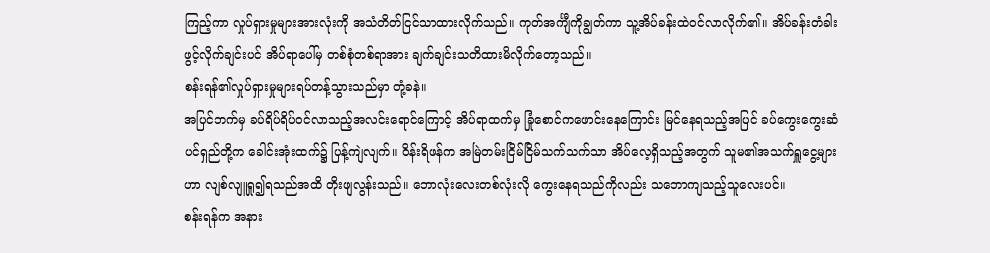ကြည့်ကာ လှုပ်ရှားမှုများအားလုံးကို အသံတိတ်ငြင်သာထားလိုက်သည်။ ကုတ်အင်္ကျီကိုချွတ်ကာ သူ့အိပ်ခန်းထဲဝင်လာလိုက်၏။ အိပ်ခန်းတံခါးဖွင့်လိုက်ချင်းပင် အိပ်ရာပေါ်မှ တစ်စုံတစ်ရာအား ချက်ချင်းသတိထားမိလိုက်တော့သည်။
စန်းရန်၏လှုပ်ရှားမှုများရပ်တန့်သွားသည်မှာ တုံ့ခနဲ။
အပြင်ဘက်မှ ခပ်ရိပ်ရိပ်ဝင်လာသည့်အလင်းရောင်ကြောင့် အိပ်ရာထက်မှ ခြုံစောင်ကဖောင်းနေကြောင်း မြင်နေရသည့်အပြင် ခပ်ကွေးကွေးဆံပင်ရှည်တို့က ခေါင်းအုံးထက်၌ ပြန့်ကျဲလျက်။ ဝိန်းရိဖန်က အမြဲတမ်းငြိမ်ငြိမ်သက်သက်သာ အိပ်လေ့ရှိသည့်အတွက် သူမ၏အသက်ရှူငွေ့များဟာ လျစ်လျူရှု၍ရသည်အထိ တိုးဖျလွန်းသည်။ ဘောလုံးလေးတစ်လုံးလို ကွေးနေရသည်ကိုလည်း သဘောကျသည့်သူလေးပင်။
စန်းရန်က အနား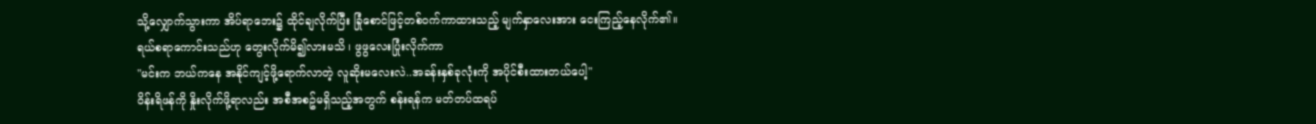သို့လျှောက်သွားကာ အိပ်ရာဘေး၌ ထိုင်ချလိုက်ပြီး ခြုံစောင်ဖြင့်တစ်ဝက်ကာထားသည့် မျက်နှာလေးအား ငေးကြည့်နေလိုက်၏။
ရယ်စရာကောင်းသည်ဟု တွေးလိုက်မိ၍လားမသိ ၊ ဖွဖွလေးပြုံးလိုက်ကာ
"မင်းက ဘယ်ကနေ အနိုင်ကျင့်ဖို့ရောက်လာတဲ့ လူဆိုးမလေးလဲ..အခန်းနှစ်ခုလုံးကို အပိုင်စီးထားတယ်ပေါ့"
ဝိန်းရိဖန်ကို နှိုးလိုက်ဖို့ရာလည်း အစီအစဥ်မရှိသည့်အတွက် စန်းရန်က မတ်တပ်ထရပ်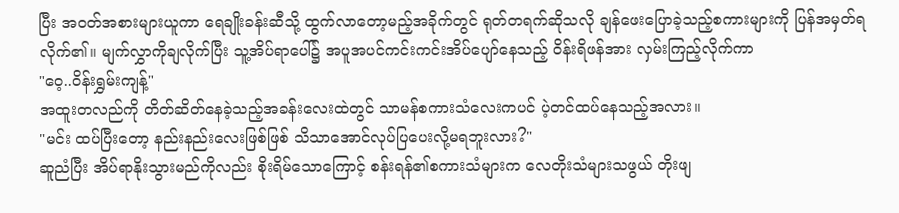ပြီး အဝတ်အစားများယူကာ ရေချိုးခန်းဆီသို့ ထွက်လာတော့မည့်အခိုက်တွင် ရုတ်တရက်ဆိုသလို ချန်ဖေးပြောခဲ့သည့်စကားများကို ပြန်အမှတ်ရလိုက်၏။ မျက်လွှာကိုချလိုက်ပြီး သူ့အိပ်ရာပေါ်၌ အပူအပင်ကင်းကင်းအိပ်ပျော်နေသည့် ဝိန်းရိဖန်အား လှမ်းကြည့်လိုက်ကာ
"ဝေ့..ဝိန်းရွှမ်းကျန့်"
အထူးတလည်ကို တိတ်ဆိတ်နေခဲ့သည့်အခန်းလေးထဲတွင် သာမန်စကားသံလေးကပင် ပဲ့တင်ထပ်နေသည့်အလား။
"မင်း ထပ်ပြီးတော့ နည်းနည်းလေးဖြစ်ဖြစ် သိသာအောင်လုပ်ပြပေးလို့မရဘူးလား?"
ဆူညံပြီး အိပ်ရာနိုးသွားမည်ကိုလည်း စိုးရိမ်သောကြောင့် စန်းရန်၏စကားသံများက လေတိုးသံများသဖွယ် တိုးဖျ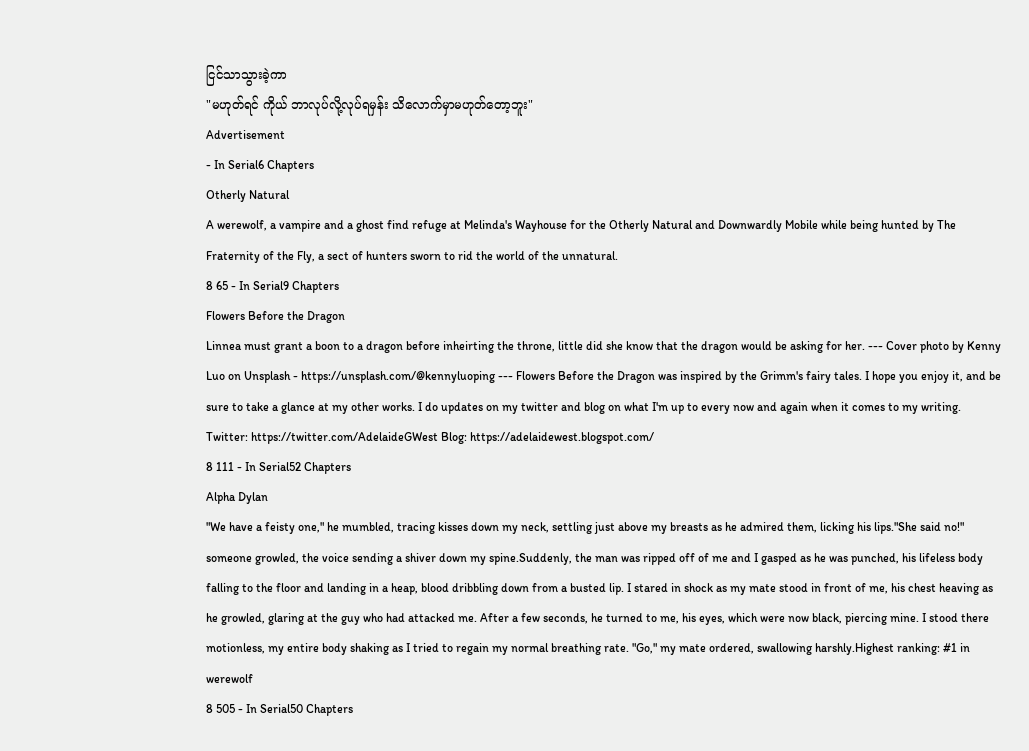ငြင်သာသွားခဲ့ကာ
"မဟုတ်ရင် ကိုယ် ဘာလုပ်လို့လုပ်ရမှန်း သိလောက်မှာမဟုတ်တော့ဘူး"
Advertisement
- In Serial6 Chapters
Otherly Natural
A werewolf, a vampire and a ghost find refuge at Melinda's Wayhouse for the Otherly Natural and Downwardly Mobile while being hunted by The Fraternity of the Fly, a sect of hunters sworn to rid the world of the unnatural.
8 65 - In Serial9 Chapters
Flowers Before the Dragon
Linnea must grant a boon to a dragon before inheirting the throne, little did she know that the dragon would be asking for her. --- Cover photo by Kenny Luo on Unsplash - https://unsplash.com/@kennyluoping --- Flowers Before the Dragon was inspired by the Grimm's fairy tales. I hope you enjoy it, and be sure to take a glance at my other works. I do updates on my twitter and blog on what I'm up to every now and again when it comes to my writing. Twitter: https://twitter.com/AdelaideGWest Blog: https://adelaidewest.blogspot.com/
8 111 - In Serial52 Chapters
Alpha Dylan
"We have a feisty one," he mumbled, tracing kisses down my neck, settling just above my breasts as he admired them, licking his lips."She said no!" someone growled, the voice sending a shiver down my spine.Suddenly, the man was ripped off of me and I gasped as he was punched, his lifeless body falling to the floor and landing in a heap, blood dribbling down from a busted lip. I stared in shock as my mate stood in front of me, his chest heaving as he growled, glaring at the guy who had attacked me. After a few seconds, he turned to me, his eyes, which were now black, piercing mine. I stood there motionless, my entire body shaking as I tried to regain my normal breathing rate. "Go," my mate ordered, swallowing harshly.Highest ranking: #1 in werewolf
8 505 - In Serial50 Chapters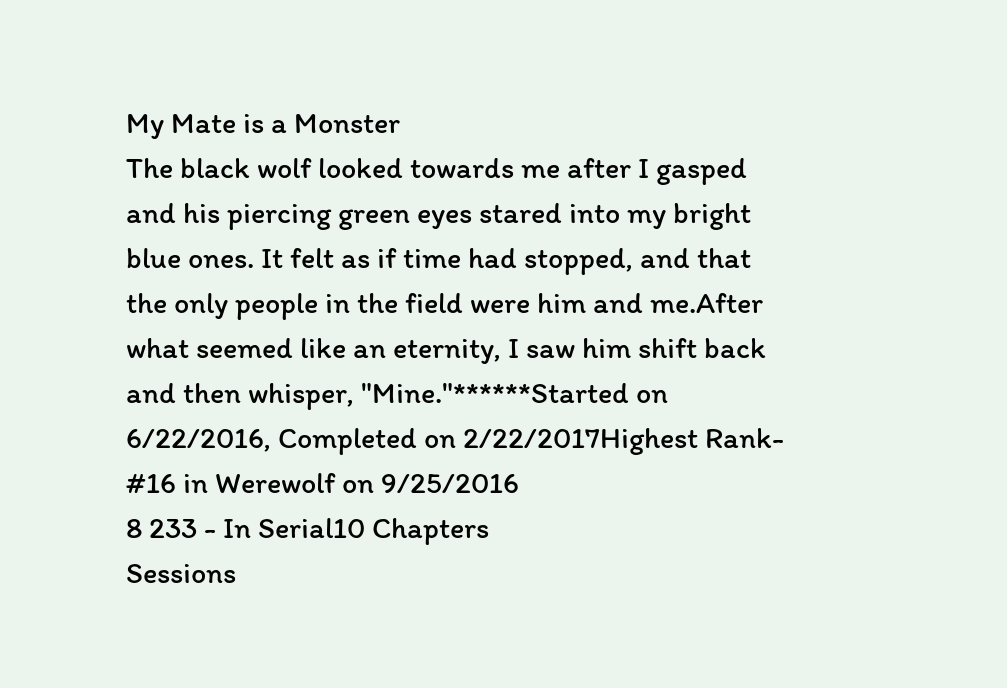My Mate is a Monster
The black wolf looked towards me after I gasped and his piercing green eyes stared into my bright blue ones. It felt as if time had stopped, and that the only people in the field were him and me.After what seemed like an eternity, I saw him shift back and then whisper, "Mine."******Started on 6/22/2016, Completed on 2/22/2017Highest Rank- #16 in Werewolf on 9/25/2016
8 233 - In Serial10 Chapters
Sessions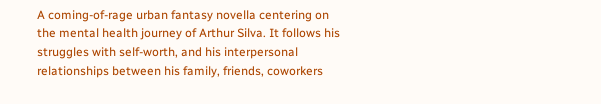A coming-of-rage urban fantasy novella centering on the mental health journey of Arthur Silva. It follows his struggles with self-worth, and his interpersonal relationships between his family, friends, coworkers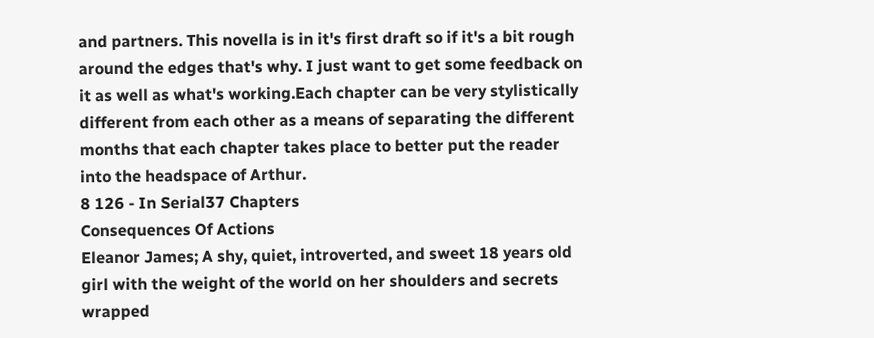and partners. This novella is in it's first draft so if it's a bit rough around the edges that's why. I just want to get some feedback on it as well as what's working.Each chapter can be very stylistically different from each other as a means of separating the different months that each chapter takes place to better put the reader into the headspace of Arthur.
8 126 - In Serial37 Chapters
Consequences Of Actions
Eleanor James; A shy, quiet, introverted, and sweet 18 years old girl with the weight of the world on her shoulders and secrets wrapped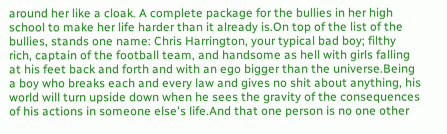around her like a cloak. A complete package for the bullies in her high school to make her life harder than it already is.On top of the list of the bullies, stands one name: Chris Harrington, your typical bad boy; filthy rich, captain of the football team, and handsome as hell with girls falling at his feet back and forth and with an ego bigger than the universe.Being a boy who breaks each and every law and gives no shit about anything, his world will turn upside down when he sees the gravity of the consequences of his actions in someone else's life.And that one person is no one other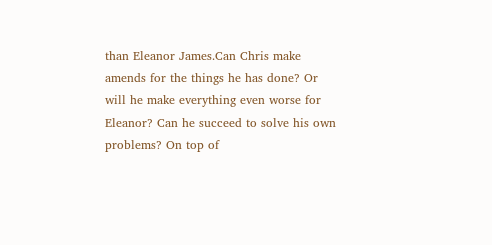than Eleanor James.Can Chris make amends for the things he has done? Or will he make everything even worse for Eleanor? Can he succeed to solve his own problems? On top of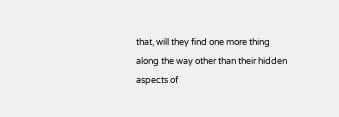that, will they find one more thing along the way other than their hidden aspects of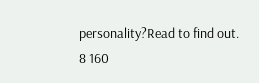personality?Read to find out.
8 160